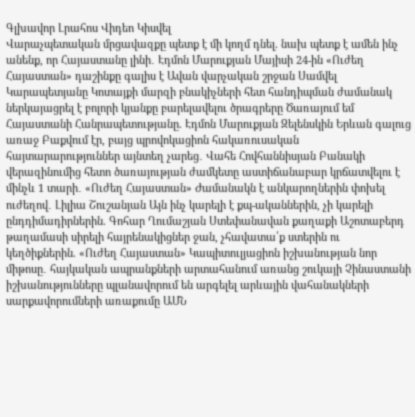Գլխավոր Լրահոս Վիդեո Կիսվել
Վարաչպետական մրցավազքը պետք է մի կողմ դնել. նախ պետք է ամեն ինչ անենք, որ Հայաստանը լինի․ Էդմոն Մարուքյան Մայիսի 24-ին «Ուժեղ Հայաստան» դաշինքը գալիս է Ավան վարչական շրջան Սամվել Կարապետյանը Կոտայքի մարզի բնակիչների հետ հանդիպման ժամանակ ներկայացրել է բոլորի կյանքը բարելավելու ծրագրերը Ծառայում եմ Հայաստանի Հանրապետությանը. Էդմոն Մարուքյան Զելենսկին Երևան գալուց առաջ Բաքվում էր, բայց պրովոկացիոն հակառուսական հայտարարություններ այնտեղ չարեց․ Վահե Հովհաննիսյան Բանակի վերազինումից հետո ծառայության ժամկետը աստիճանաբար կրճատվելու է մինչև 1 տարի․ «Ուժեղ Հայաստան» Ժամանակն է անկարողներին փոխել ուժեղով․ Լիլիա Շուշանյան Այն ինչ կարելի է քպ-ականներին, չի կարելի ընդդիմադիրներին. Գոհար Ղումաշյան Ստեփանավան քաղաքի Աշոտաբերդ թաղամասի սիրելի հայրենակիցներ ջան, չհավատա՛ք ստերին ու կեղծիքներին. «Ուժեղ Հայաստան» Կապիտուլյացիոն իշխանության նոր միթոսը․ հայկական ապրանքների արտահանում առանց շուկայի Չինաստանի իշխանությունները պլանավորում են արգելել արևային վահանակների սարքավորումների առաքումը ԱՄՆ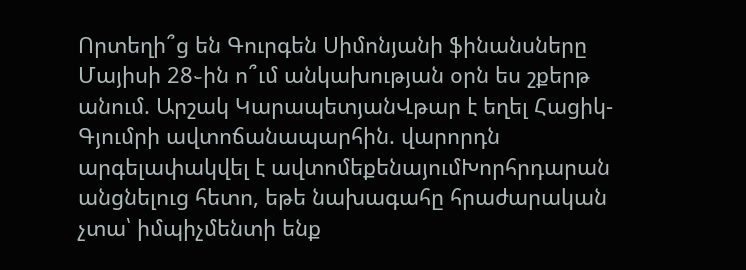Որտեղի՞ց են Գուրգեն Սիմոնյանի ֆինանսները
Մայիսի 28֊ին ո՞ւմ անկախության օրն ես շքերթ անում. Արշակ ԿարապետյանՎթար է եղել Հացիկ-Գյումրի ավտոճանապարհին. վարորդն արգելափակվել է ավտոմեքենայումԽորհրդարան անցնելուց հետո, եթե նախագահը հրաժարական չտա՝ իմպիչմենտի ենք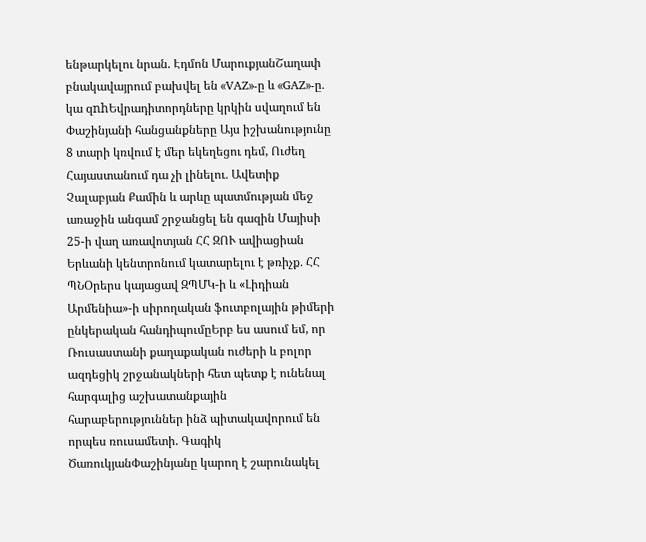ենթարկելու նրան. Էդմոն ՄարուքյանՇաղափ բնակավայրում բախվել են «VAZ»-ը և «GAZ»-ը․ կա զnhԵվրադիտորդները կրկին սվաղում են Փաշինյանի հանցանքները Այս իշխանությունը 8 տարի կռվում է մեր եկեղեցու դեմ, Ուժեղ Հայաստանում դա չի լինելու․ Ավետիք Չալաբյան Քամին և արևը պատմության մեջ առաջին անգամ շրջանցել են գազին Մայիսի 25-ի վաղ առավոտյան ՀՀ ԶՈՒ ավիացիան Երևանի կենտրոնում կատարելու է թռիչք․ ՀՀ ՊՆՕրերս կայացավ ԶՊՄԿ-ի և «Լիդիան Արմենիա»-ի սիրողական ֆուտբոլային թիմերի ընկերական հանդիպումըԵրբ ես ասում եմ, որ Ռուսաստանի քաղաքական ուժերի և բոլոր ազդեցիկ շրջանակների հետ պետք է ունենալ հարգալից աշխատանքային հարաբերություններ ինձ պիտակավորում են որպես ռուսամետի. Գագիկ ԾառուկյանՓաշինյանը կարող է շարունակել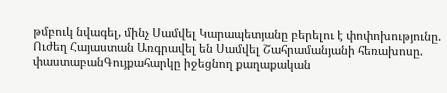թմբուկ նվագել, մինչ Սամվել Կարապետյանը բերելու է փոփոխությունը. Ուժեղ Հայաստան Առգրավել են Սամվել Շահրամանյանի հեռախոսը. փաստաբանԳույքահարկը իջեցնող քաղաքական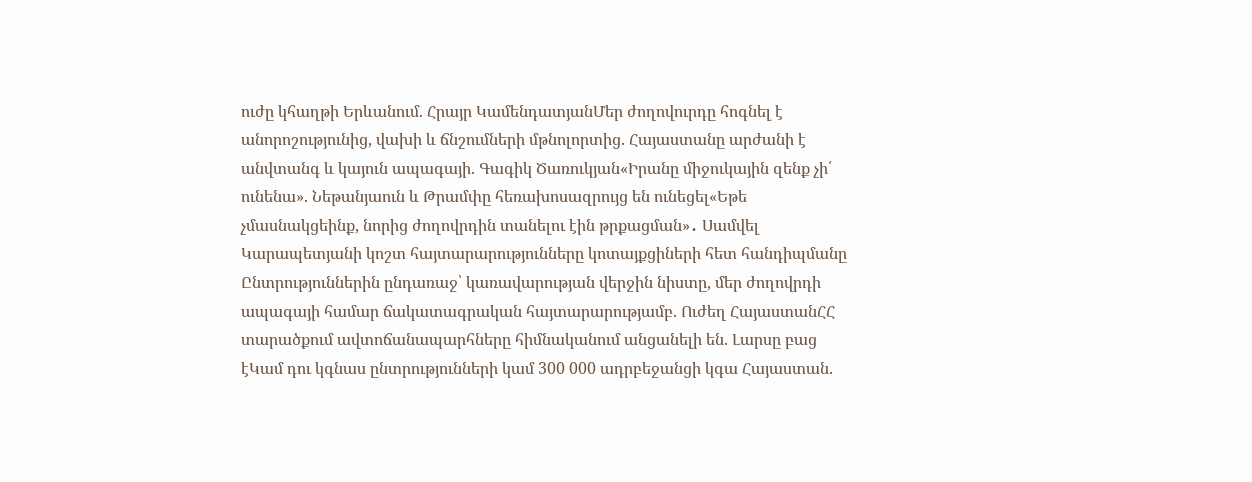ուժը կհաղթի Երևանում. Հրայր ԿամենդատյանՄեր ժողովուրդը հոգնել է անորոշությունից, վախի և ճնշումների մթնոլորտից. Հայաստանը արժանի է անվտանգ և կայուն ապագայի. Գագիկ Ծառուկյան«Իրանը միջուկային զենք չի՛ ունենա». Նեթանյաուն և Թրամփը հեռախոսազրույց են ունեցել«Եթե չմասնակցեինք, նորից ժողովրդին տանելու էին թրքացման»․ Սամվել Կարապետյանի կոշտ հայտարարությունները կոտայքցիների հետ հանդիպմանը Ընտրություններին ընդառաջ՝ կառավարության վերջին նիստը, մեր ժողովրդի ապագայի համար ճակատագրական հայտարարությամբ. Ուժեղ ՀայաստանՀՀ տարածքում ավտոճանապարհները հիմնականում անցանելի են. Լարսը բաց էԿամ դու կգնաս ընտրությունների կամ 300 000 ադրբեջանցի կգա Հայաստան.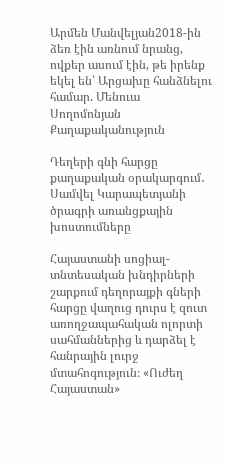Արմեն Մանվելյան2018-ին ձեռ էին առնում նրանց, ովքեր ասում էին, թե իրենք եկել են՝ Արցախը հանձնելու համար. Մենուա Սողոմոնյան
Քաղաքականություն

Դեղերի գնի հարցը քաղաքական օրակարգում․ Սամվել Կարապետյանի ծրագրի առանցքային խոստումները

Հայաստանի սոցիալ-տնտեսական խնդիրների շարքում դեղորայքի գների հարցը վաղուց դուրս է զուտ առողջապահական ոլորտի սահմաններից և դարձել է հանրային լուրջ մտահոգություն։ «Ուժեղ Հայաստան»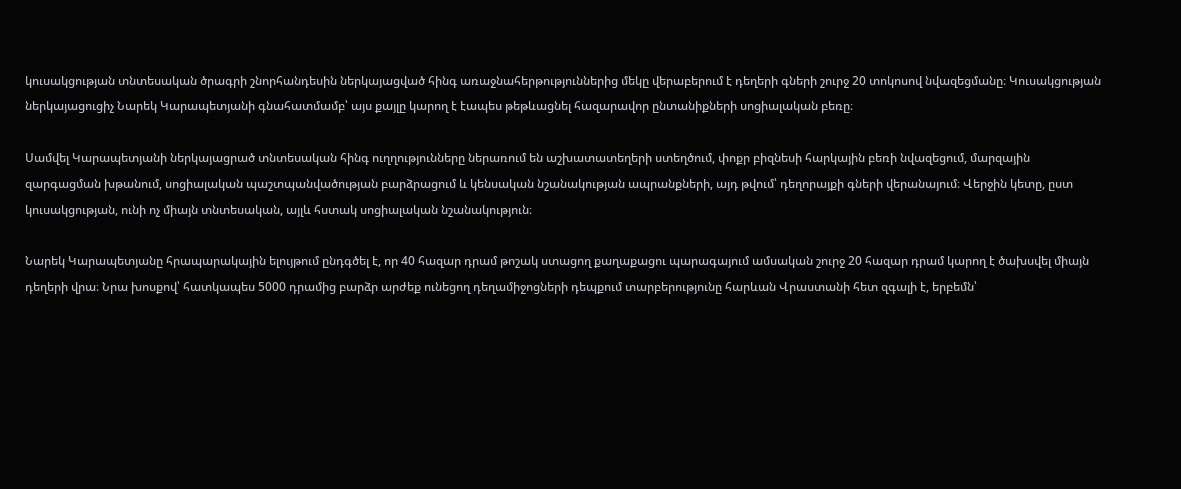կուսակցության տնտեսական ծրագրի շնորհանդեսին ներկայացված հինգ առաջնահերթություններից մեկը վերաբերում է դեղերի գների շուրջ 20 տոկոսով նվազեցմանը։ Կուսակցության ներկայացուցիչ Նարեկ Կարապետյանի գնահատմամբ՝ այս քայլը կարող է էապես թեթևացնել հազարավոր ընտանիքների սոցիալական բեռը։

Սամվել Կարապետյանի ներկայացրած տնտեսական հինգ ուղղությունները ներառում են աշխատատեղերի ստեղծում, փոքր բիզնեսի հարկային բեռի նվազեցում, մարզային զարգացման խթանում, սոցիալական պաշտպանվածության բարձրացում և կենսական նշանակության ապրանքների, այդ թվում՝ դեղորայքի գների վերանայում։ Վերջին կետը, ըստ կուսակցության, ունի ոչ միայն տնտեսական, այլև հստակ սոցիալական նշանակություն։

Նարեկ Կարապետյանը հրապարակային ելույթում ընդգծել է, որ 40 հազար դրամ թոշակ ստացող քաղաքացու պարագայում ամսական շուրջ 20 հազար դրամ կարող է ծախսվել միայն դեղերի վրա։ Նրա խոսքով՝ հատկապես 5000 դրամից բարձր արժեք ունեցող դեղամիջոցների դեպքում տարբերությունը հարևան Վրաստանի հետ զգալի է, երբեմն՝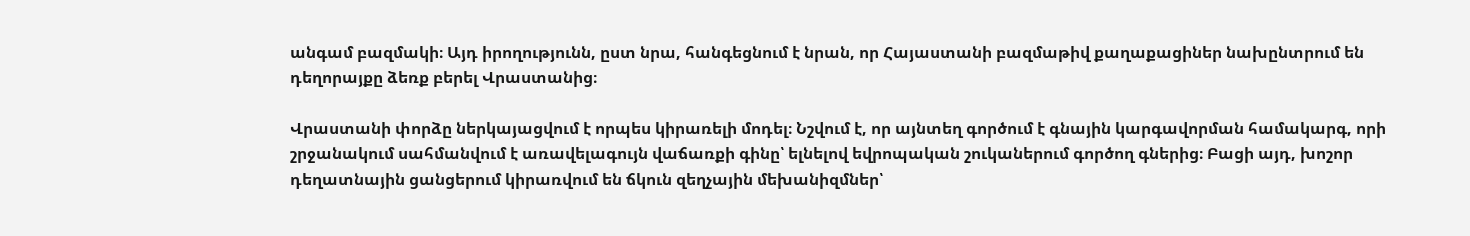անգամ բազմակի։ Այդ իրողությունն, ըստ նրա, հանգեցնում է նրան, որ Հայաստանի բազմաթիվ քաղաքացիներ նախընտրում են դեղորայքը ձեռք բերել Վրաստանից։

Վրաստանի փորձը ներկայացվում է որպես կիրառելի մոդել։ Նշվում է, որ այնտեղ գործում է գնային կարգավորման համակարգ, որի շրջանակում սահմանվում է առավելագույն վաճառքի գինը՝ ելնելով եվրոպական շուկաներում գործող գներից։ Բացի այդ, խոշոր դեղատնային ցանցերում կիրառվում են ճկուն զեղչային մեխանիզմներ՝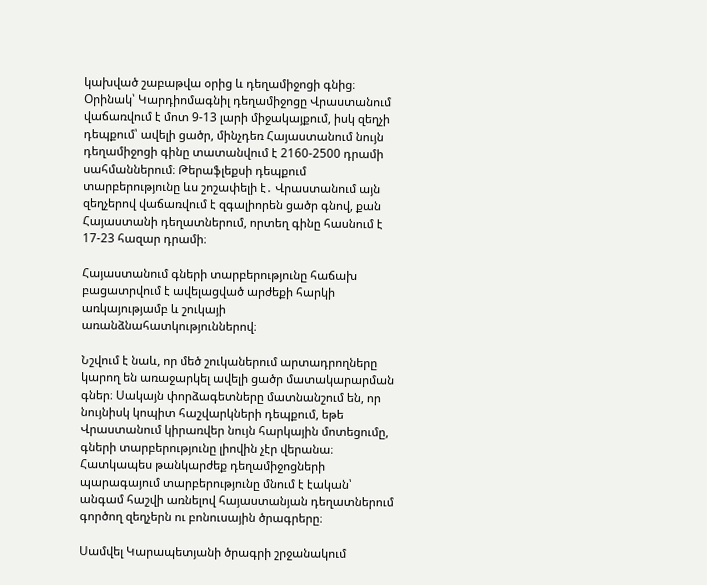կախված շաբաթվա օրից և դեղամիջոցի գնից։ Օրինակ՝ Կարդիոմագնիլ դեղամիջոցը Վրաստանում վաճառվում է մոտ 9-13 լարի միջակայքում, իսկ զեղչի դեպքում՝ ավելի ցածր, մինչդեռ Հայաստանում նույն դեղամիջոցի գինը տատանվում է 2160-2500 դրամի սահմաններում։ Թերաֆլեքսի դեպքում տարբերությունը ևս շոշափելի է․ Վրաստանում այն զեղչերով վաճառվում է զգալիորեն ցածր գնով, քան Հայաստանի դեղատներում, որտեղ գինը հասնում է 17-23 հազար դրամի։

Հայաստանում գների տարբերությունը հաճախ բացատրվում է ավելացված արժեքի հարկի առկայությամբ և շուկայի առանձնահատկություններով։

Նշվում է նաև, որ մեծ շուկաներում արտադրողները կարող են առաջարկել ավելի ցածր մատակարարման գներ։ Սակայն փորձագետները մատնանշում են, որ նույնիսկ կոպիտ հաշվարկների դեպքում, եթե Վրաստանում կիրառվեր նույն հարկային մոտեցումը, գների տարբերությունը լիովին չէր վերանա։ Հատկապես թանկարժեք դեղամիջոցների պարագայում տարբերությունը մնում է էական՝ անգամ հաշվի առնելով հայաստանյան դեղատներում գործող զեղչերն ու բոնուսային ծրագրերը։

Սամվել Կարապետյանի ծրագրի շրջանակում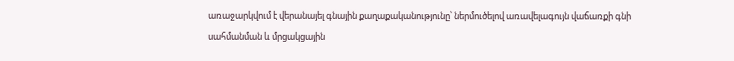առաջարկվում է վերանայել գնային քաղաքականությունը՝ ներմուծելով առավելագույն վաճառքի գնի սահմանման և մրցակցային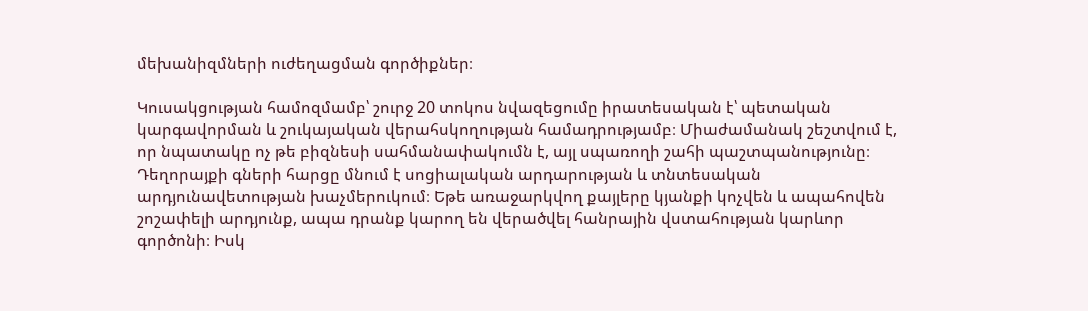մեխանիզմների ուժեղացման գործիքներ։

Կուսակցության համոզմամբ՝ շուրջ 20 տոկոս նվազեցումը իրատեսական է՝ պետական կարգավորման և շուկայական վերահսկողության համադրությամբ։ Միաժամանակ շեշտվում է, որ նպատակը ոչ թե բիզնեսի սահմանափակումն է, այլ սպառողի շահի պաշտպանությունը։
Դեղորայքի գների հարցը մնում է սոցիալական արդարության և տնտեսական արդյունավետության խաչմերուկում։ Եթե առաջարկվող քայլերը կյանքի կոչվեն և ապահովեն շոշափելի արդյունք, ապա դրանք կարող են վերածվել հանրային վստահության կարևոր գործոնի։ Իսկ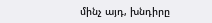մինչ այդ, խնդիրը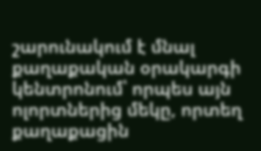շարունակում է մնալ քաղաքական օրակարգի կենտրոնում՝ որպես այն ոլորտներից մեկը, որտեղ քաղաքացին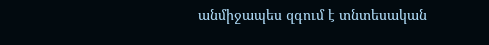անմիջապես զգում է տնտեսական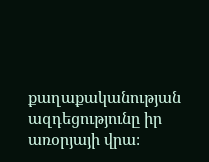քաղաքականության ազդեցությունը իր առօրյայի վրա։